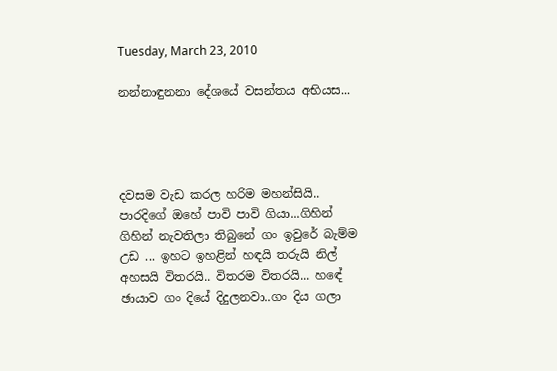Tuesday, March 23, 2010

නන්නාඳුනනා දේශයේ වසන්තය අභියස...




දවසම වැඩ කරල හරිම මහන්සියි.. පාරදිගේ ඔහේ පාවි පාවි ගියා...ගිහින් ගිහින් නැවතිලා තිබුනේ ගං ඉවුරේ බැම්ම උඩ ... ඉහට ඉහළින් හඳයි තරුයි නිල් අහසයි විතරයි.. විතරම විතරයි... හඳේ ඡායාව ගං දියේ දිදුලනවා..ගං දිය ගලා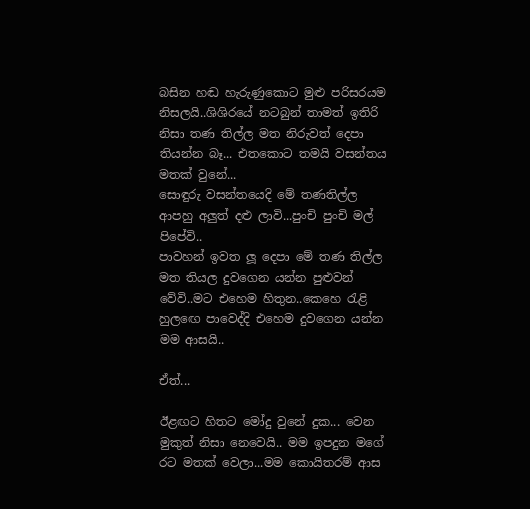බසින හඬ හැරුණුකොට මුළු පරිසරයම නිසලයි..ශිශිරයේ නටබුන් තාමත් ඉතිරි නිසා තණ තිල්ල මත නිරුවත් දෙපා තියන්න බෑ... එතකොට තමයි වසන්තය මතක් වුනේ...
සොඳුරු වසන්තයෙදි මේ තණතිල්ල ආපහු අලුත් දළු ලාවි...පුංචි පුංචි මල් පිපේවි..
පාවහන් ඉවත ලූ දෙපා මේ තණ තිල්ල මත තියල දුවගෙන යන්න පුළුවන් වේවි..මට එහෙම හිතුන..කෙහෙ ‍රැළි හුල‍ඟෙ පාවෙද්දි එහෙම දුවගෙන යන්න මම ආසයි..

ඒත්...

ඊළඟට හිතට මෝදු වුනේ දුක... වෙන මුකුත් නිසා නෙවෙයි.. මම ඉපදුන මගේ රට මතක් වෙලා...මම කොයිතරම් ආස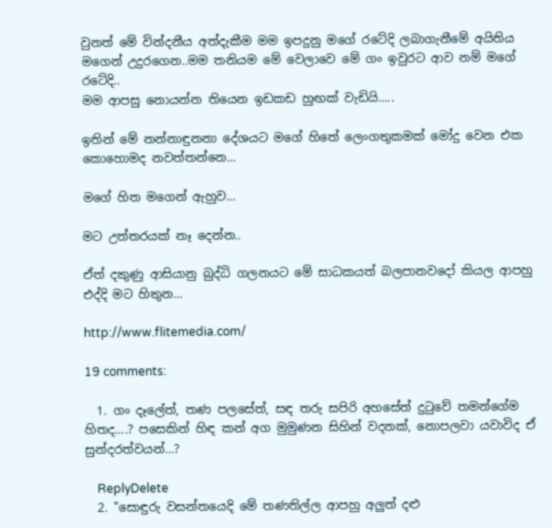වුනත් මේ වින්දනීය අත්දැකීම මම ඉපදුනු මගේ රටේදි ලබාගැනීමේ අයිතිය මගෙන් උදුරගෙන..මම තනියම මේ වෙලාවෙ මේ ගං ඉවුරට ආව නම් මගේ රටේදි..
මම ආපසු නොයන්න තියෙන ඉඩකඩ හුඟක් වැඩියි.....

ඉතින් මේ නන්නාඳුනනා දේශයට මගේ හිතේ ලෙංගතුකමක් මෝදු වෙන එක කොහොමද නවත්තන්නෙ...

මගේ හිත මගෙන් ඇහුව...

මට උත්තරයක් නෑ දෙන්න..

ඒත් දකුණු ආසියානු බුද්ධි ගලනයට මේ සාධකයත් බලපානවදෝ කියල ආපහු එද්දි මට හිතුන...

http://www.flitemedia.com/

19 comments:

  1. ගං දෑලේත්, තණ පලසේත්, සඳ තරු සපිරි අහසේත් දු‍ටුවේ තමන්ගේම හිතද....? පසෙකින් හිඳ කන් අග මුමුණන සිහින් වදනක්, නොපලවා යවාවිද ඒ සුන්දරත්වයන්...?

    ReplyDelete
  2. "සොඳුරු වසන්තයෙදි මේ තණතිල්ල ආපහු අලුත් දළු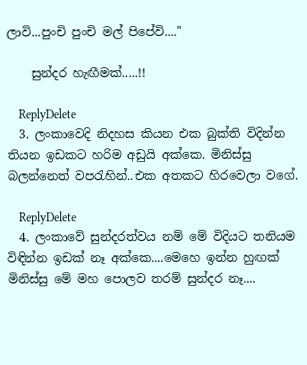ලාවි...පුංචි පුංචි මල් පිපේවි...."

    සුන්දර හැඟීමක්.....!!

    ReplyDelete
  3. ලංකාවෙදි නිදහස කියන එක බුක්ති විදින්න තියන ඉඩකට හරිම අඩුයි අක්කෙ. මිනිස්සු බලන්නෙත් වපරැහින්..එක අතකට හිරවෙලා වගේ.

    ReplyDelete
  4. ලංකාවේ සුන්දරත්වය නම් මේ විදියට තනියම විඳින්න ඉඩක් නෑ අක්කෙ....මෙහෙ ඉන්න හුඟක් මිනිස්සු මේ මහ පොලව තරම් සුන්දර නෑ....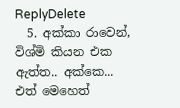ReplyDelete
  5. අක්කා රාවෙන්, විශ්මි කියන එක ඇත්ත.. අක්කෙ... එත් මෙහෙත්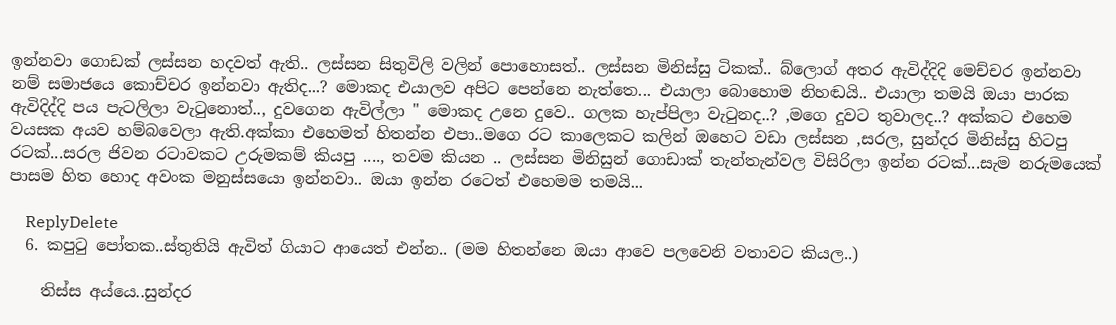ඉන්නවා ගොඩක් ලස්සන හදවත් ඇති.. ලස්සන සිතුවිලි වලින් පොහොසත්.. ලස්සන මිනිස්සු ටිකක්.. බ්ලොග් අතර ඇවිද්දිදි මෙච්චර ඉන්නවා නම් සමාජයෙ කොච්චර ඉන්නවා ඇතිද...? මොකද එයාලව අපිට පෙන්නෙ නැත්තෙ... එයාලා බොහොම නිහඬයි.. එයාලා තමයි ඔයා පාරක ඇවිදිද්දි පය පැටලිලා වැටුනොත්.., දුවගෙන ඇවිල්ලා " මොකද උනෙ දුවෙ.. ගලක හැප්පිලා වැටුනද..? ,මගෙ දුවට තුවාලද..? අක්කට එහෙම වයසක අයව හම්බවෙලා ඇති.අක්කා එහෙමත් හිතන්න එපා..මගෙ රට කාලෙකට කලින් ඔහෙට වඩා ලස්සන ,සරල, සුන්දර මිනිස්සු හිටපු රටක්...සරල ජිවන රටාවකට උරුමකම් කියපු ...., තවම කියන .. ලස්සන මිනිසුන් ගොඩාක් තැන්තැන්වල විසිරිලා ඉන්න රටක්...සැම නරුමයෙක් පාසම හිත හොද අවංක මනුස්සයො ඉන්නවා.. ඔයා ඉන්න රටෙත් එහෙමම තමයි...

    ReplyDelete
  6. කපු‍ටු පෝතක..ස්තුතියි ඇවිත් ගියාට ආයෙත් එන්න.. (මම හිතන්නෙ ඔයා ආවෙ පලවෙනි වතාවට කියල..)

    තිස්ස අය්යෙ..සුන්දර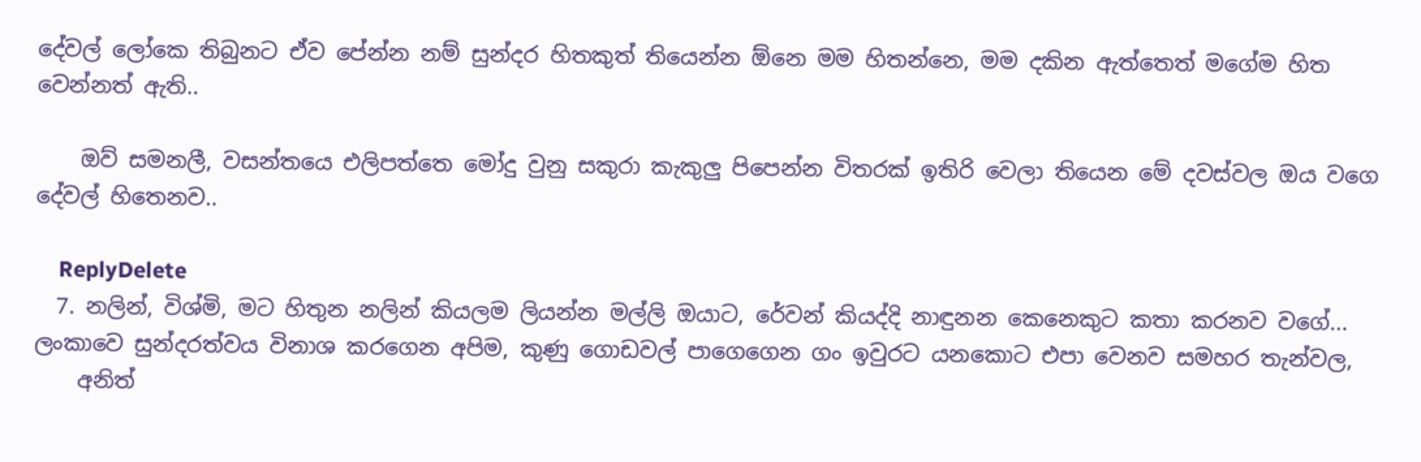දේවල් ලෝකෙ තිබුනට ඒව පේන්න නම් සුන්දර හිතකුත් තියෙන්න ඕනෙ මම හිතන්නෙ, මම දකින ඇත්තෙත් මගේම හිත වෙන්නත් ඇති..

    ඔව් සමනලී, වසන්තයෙ එලිපත්තෙ මෝදු වුනු සකුරා කැකුලු පිපෙන්න විතරක් ඉතිරි වෙලා තියෙන මේ දවස්වල ඔය වගෙ දේවල් හිතෙනව..

    ReplyDelete
  7. නලින්, විශ්මි, මට හිතුන නලින් කියලම ලියන්න මල්ලි ඔයාට, රේවන් කියද්දි නාඳුනන කෙනෙකුට කතා කරනව වගේ... ලංකාවෙ සුන්දරත්වය විනාශ කරගෙන අපිම, කුණු ගොඩවල් පාගෙගෙන ගං ඉවුරට යනකොට එපා වෙනව සමහර තැන්වල,
    අනිත්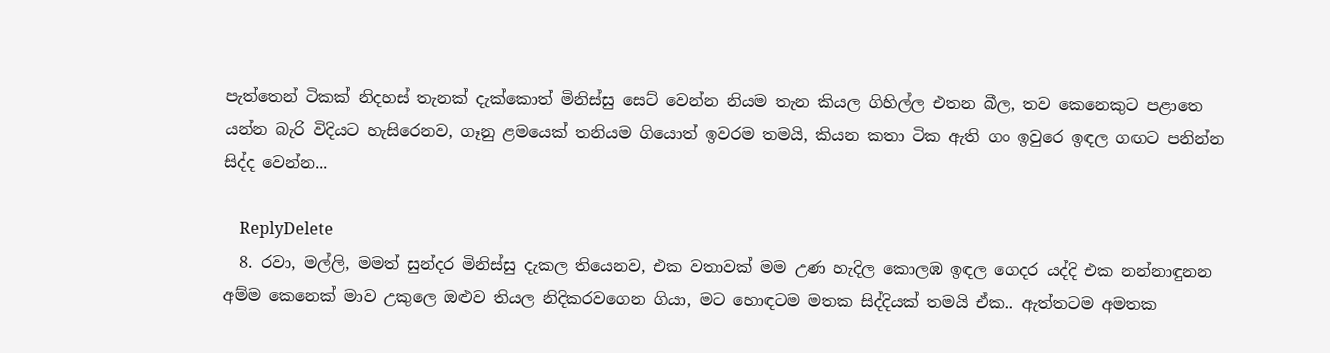පැත්තෙන් ටිකක් නිදහස් තැනක් දැක්කොත් මිනිස්සු සෙට් වෙන්න නියම තැන කියල ගිහිල්ල එතන බීල, තව කෙනෙකුට පළාතෙ යන්න බැරි විදියට හැසිරෙනව, ගෑනු ළමයෙක් තනියම ගියොත් ඉවරම තමයි, කියන කතා ටික ඇති ගං ඉවුරෙ ඉඳල ගඟට පනින්න සිද්ද වෙන්න...

    ReplyDelete
  8. රවා, මල්ලි, මමත් සුන්දර මිනිස්සු දැකල තියෙනව, එක වතාවක් මම උණ හැදිල කොලඹ ඉඳල ගෙදර යද්දි එක නන්නාඳුනන අම්ම කෙනෙක් මාව උකුලෙ ඔළුව තියල නිදිකරවගෙන ගියා, මට හොඳටම මතක සිද්දියක් තමයි ඒක.. ඇත්තටම අමතක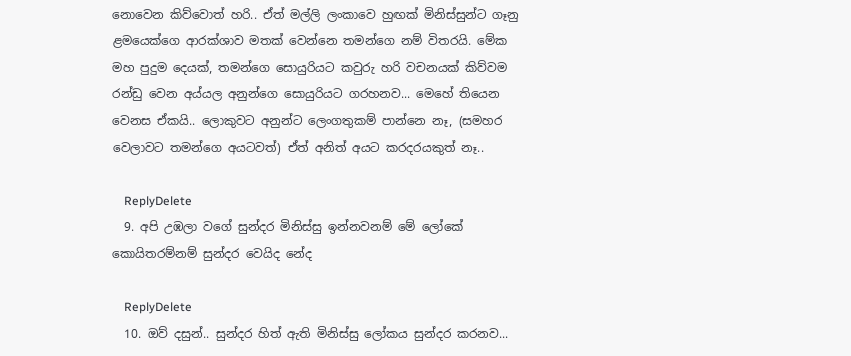නොවෙන කිව්වොත් හරි.. ඒත් මල්ලි ලංකාවෙ හුඟක් මිනිස්සුන්ට ගෑනු ළමයෙක්ගෙ ආරක්ශාව මතක් වෙන්නෙ තමන්ගෙ නම් විතරයි. මේක මහ පුදුම දෙයක්, තමන්ගෙ සොයුරියට කවුරු හරි වචනයක් කිව්වම රන්ඩු වෙන අය්යල අනුන්ගෙ සොයුරියට ගරහනව... මෙහේ තියෙන වෙනස ඒකයි.. ලොකුවට අනුන්ට ලෙංගතුකම් පාන්නෙ නෑ, (සමහර වෙලාවට තමන්ගෙ අයටවත්) ඒත් අනිත් අයට කරදරයකුත් නෑ..

    ReplyDelete
  9. අපි උඹලා වගේ සුන්දර මිනිස්සු ඉන්නවනම් මේ ලෝකේ කොයිතරම්නම් සුන්දර වෙයිද නේද

    ReplyDelete
  10. ඔව් දසුන්.. සුන්දර හිත් ඇති මිනිස්සු ලෝකය සුන්දර කරනව...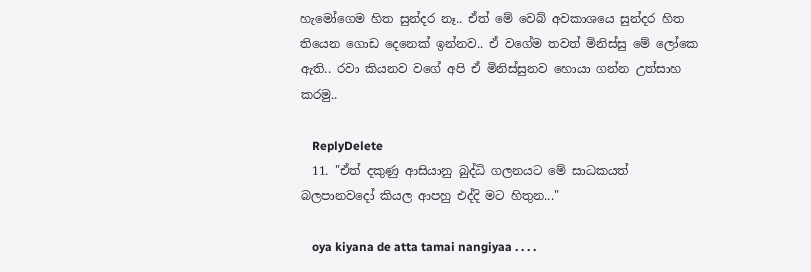හැමෝගෙම හිත සුන්දර නෑ.. ඒත් මේ වෙබ් අවකාශයෙ සුන්දර හිත තියෙන ගොඩ දෙනෙක් ඉන්නව.. ඒ වගේම තවත් මිනිස්සු මේ ලෝකෙ ඇති.. රවා කියනව වගේ අපි ඒ මිනිස්සුනව හොයා ගන්න උත්සාහ කරමු..

    ReplyDelete
  11. "ඒත් දකුණු ආසියානු බුද්ධි ගලනයට මේ සාධකයත් බලපානවදෝ කියල ආපහු එද්දි මට හිතුන..."

    oya kiyana de atta tamai nangiyaa . . . .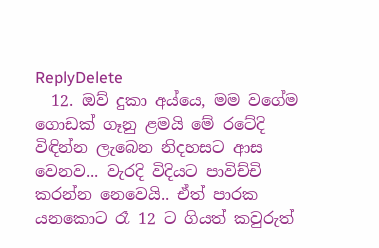ReplyDelete
  12. ඔව් දුකා අය්යෙ, මම වගේම ගොඩක් ගෑනු ළමයි මේ රටේදි විඳින්න ලැබෙන නිදහසට ආස වෙනව... වැරදි විදියට පාවිච්චි කරන්න නෙවෙයි.. ඒත් පාරක යනකොට රෑ 12 ට ගියත් කවුරුත්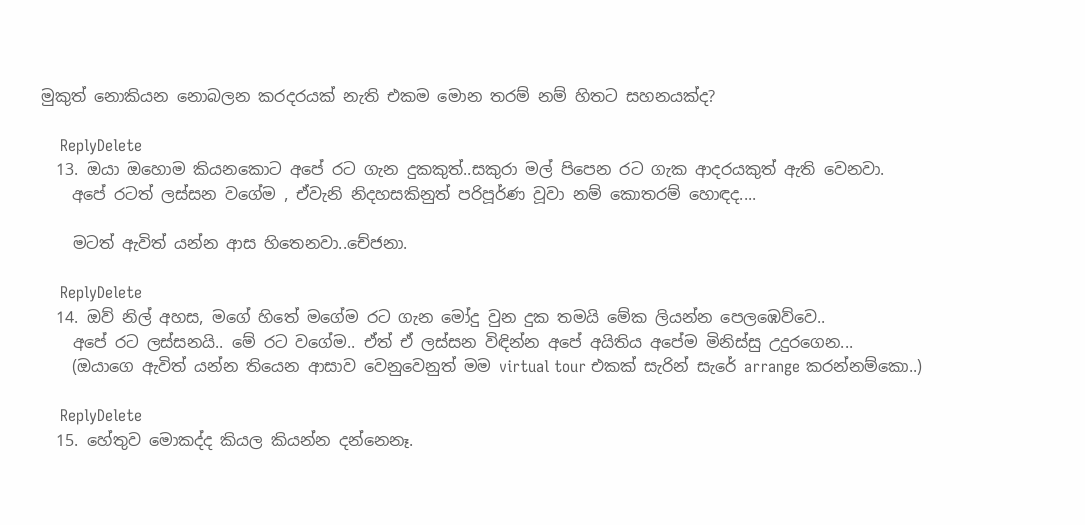මුකුත් නොකියන නොබලන කරදරයක් නැති එකම මොන තරම් නම් හිතට සහනයක්ද?

    ReplyDelete
  13. ඔයා ඔහොම කියනකොට අපේ රට ගැන දුකකුත්..සකුරා මල් පිපෙන රට ගැක ආදරයකුත් ඇති වෙනවා.
    අපේ රටත් ලස්සන වගේම , ඒවැනි නිදහසකිනුත් පරිපූර්ණ වූවා නම් කොතරම් හොඳද....

    මටත් ඇවිත් යන්න ආස හිතෙනවා..චේජනා.

    ReplyDelete
  14. ඔව් නිල් අහස, මගේ හිතේ මගේම රට ගැන මෝදු වුන දුක තමයි මේක ලියන්න පෙලඹෙව්වෙ..
    අපේ රට ලස්සනයි.. මේ රට වගේම.. ඒත් ඒ ලස්සන විඳින්න අපේ අයිතිය අපේම මිනිස්සු උදුරගෙන...
    (ඔයාගෙ ඇවිත් යන්න තියෙන ආසාව වෙනුවෙනුත් මම virtual tour එකක් සැරින් සැරේ arrange කරන්නම්කො..)

    ReplyDelete
  15. හේතුව මොකද්ද කියල කියන්න දන්නෙනෑ.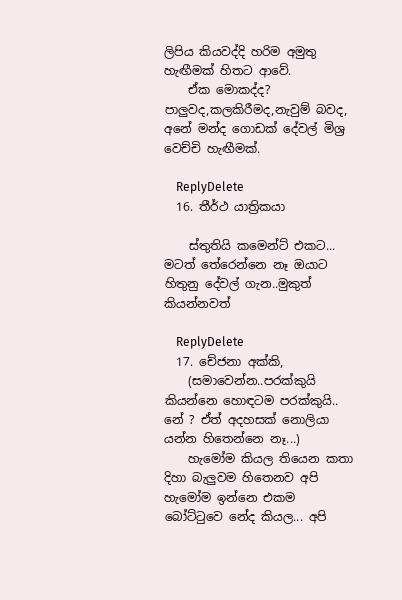ලිපිය කියවද්දි හරිම අමුතු හැඟීමක් හිතට ආවේ.
    ඒක මොකද්ද? පාලුවද,කලකිරීමද,නැවුම් බවද, අනේ මන්ද ගොඩක් දේවල් මිශ්‍ර වෙච්චි හැඟීමක්.

    ReplyDelete
  16. තීර්ථ යාත්‍රිකයා

    ස්තුතියි කමෙන්ට් එකට... මටත් තේරෙන්නෙ නෑ ඔයාට හිතුනු දේවල් ගැන..මුකුත් කියන්නවත්

    ReplyDelete
  17. චේජනා අක්කි,
    (සමාවෙන්න..පරක්කුයි කියන්නෙ හොඳටම පරක්කුයි.. නේ ? ඒත් අදහසක් නොලියා යන්න හිතෙන්නෙ නෑ...)
    හැමෝම කියල තියෙන කතා දිහා බැලුවම හිතෙනව අපි හැමෝම ඉන්නෙ එකම බෝට්ටුවෙ නේද කියල... අපි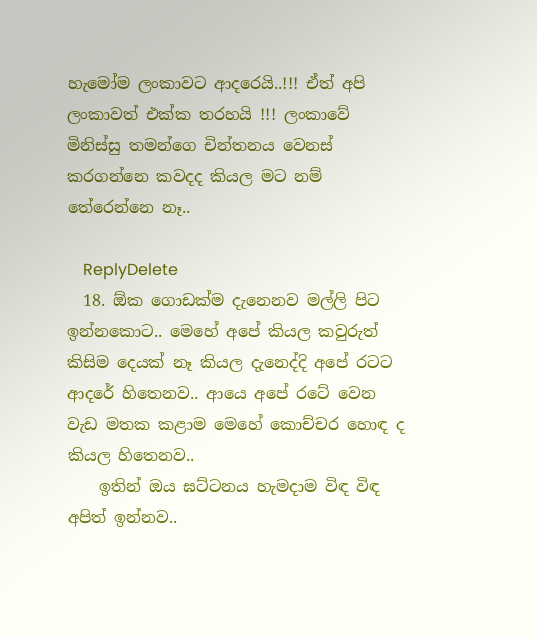හැමෝම ලංකාවට ආදරෙයි..!!! ඒත් අපි ලංකාවත් එක්ක තරහයි !!! ලංකාවේ මිනිස්සු තමන්ගෙ චින්තනය වෙනස් කරගන්නෙ කවදද කියල මට නම් තේරෙන්නෙ නෑ..

    ReplyDelete
  18. ඕක ගොඩක්ම දැනෙනව මල්ලි පිට ඉන්නකොට.. මෙහේ අපේ කියල කවුරුත් කිසිම දෙයක් නෑ කියල දැනෙද්දි අපේ රටට ආදරේ හිතෙනව.. ආයෙ අපේ රටේ වෙන වැඩ මතක කළාම මෙහේ කොච්චර හොඳ ද කියල හිතෙනව..
    ඉතින් ඔය ඝට්ටනය හැමදාම විඳ විඳ අපිත් ඉන්නව..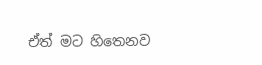ඒත් මට හිතෙනව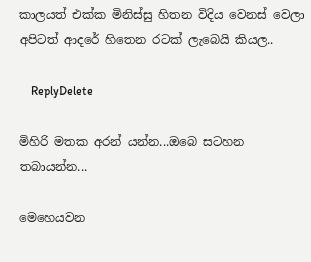කාලයත් එක්ක මිනිස්සු හිතන විදිය වෙනස් වෙලා අපිටත් ආදරේ හිතෙන රටක් ලැබෙයි කියල..

    ReplyDelete

මිහිරි මතක අරන් යන්න...ඔබෙ සටහන තබායන්න...

මෙහෙයවන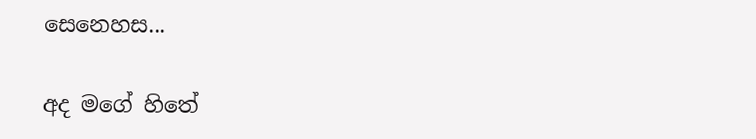සෙනෙහස...

අද මගේ හිතේ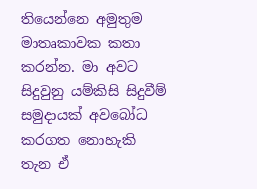තියෙන්නෙ අමුතුම මාතෘකාවක කතා කරන්න. මා අවට සිදුවුනු යම්කිසි සිදුවීම් සමුදායක් අවබෝධ කරගත නොහැකි තැන ඒ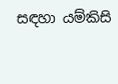සඳහා යම්කිසි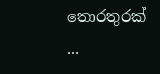තොරතුරක් ...